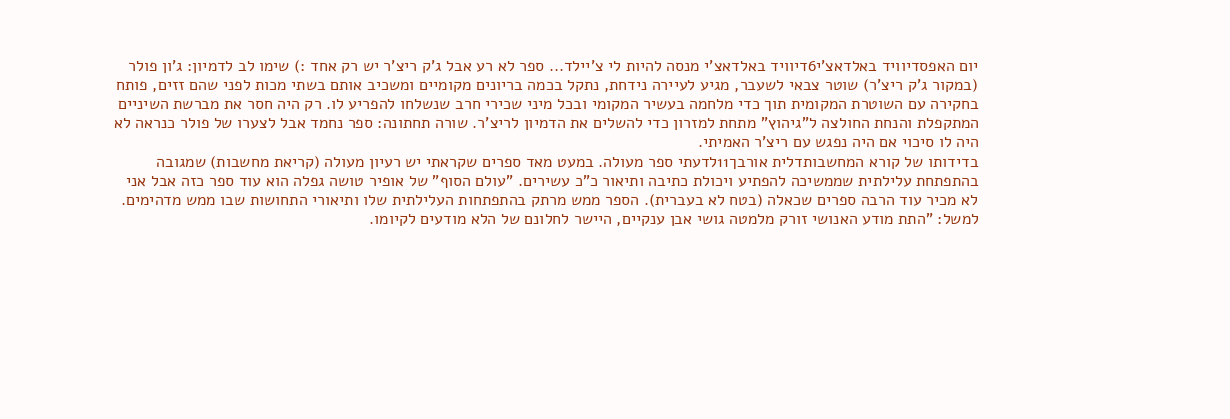יום האפסדיוויד באלדאצ'י6דיוויד באלדאצ'י מנסה להיות לי צ'יילד... ספר לא רע אבל ג'ק ריצ'ר יש רק אחד :) שימו לב לדמיון: ג'ון פולר (במקור ג'ק ריצ'ר) שוטר צבאי לשעבר, מגיע לעיירה נידחת, נתקל בכמה בריונים מקומיים ומשכיב אותם בשתי מכות לפני שהם זזים, פותח בחקירה עם השוטרת המקומית תוך כדי מלחמה בעשיר המקומי ובכל מיני שכירי חרב שנשלחו להפריע לו. רק היה חסר את מברשת השיניים המתקפלת והנחת החולצה ל"גיהוץ" מתחת למזרון כדי להשלים את הדמיון לריצ'ר. שורה תחתונה: ספר נחמד אבל לצערו של פולר כנראה לא היה לו סיכוי אם היה נפגש עם ריצ'ר האמיתי.
בדידותו של קורא המחשבותדלית אורבך11לדעתי ספר מעולה. במעט מאד ספרים שקראתי יש רעיון מעולה (קריאת מחשבות) שמגובה בהתפתחת עלילתית שממשיכה להפתיע ויכולת כתיבה ותיאור כ"כ עשירים. "עולם הסוף" של אופיר טושה גפלה הוא עוד ספר כזה אבל אני לא מכיר עוד הרבה ספרים שכאלה (בטח לא בעברית). הספר ממש מרתק בהתפתחות העלילתית שלו ותיאורי התחושות שבו ממש מדהימים. למשל: "התת מודע האנושי זורק מלמטה גושי אבן ענקיים, היישר לחלונם של הלא מודעים לקיומו.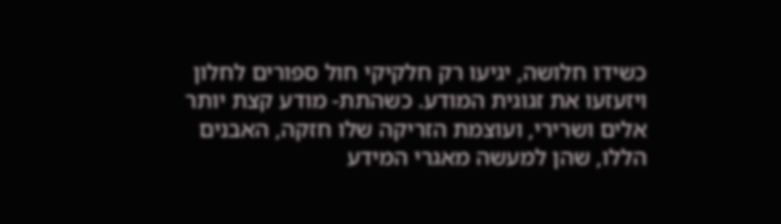כשידו חלושה, יגיעו רק חלקיקי חול ספורים לחלון ויזעזעו את זגוגית המודע. כשהתת- מודע קצת יותר אלים ושרירי, ועוצמת הזריקה שלו חזקה, האבנים הללו, שהן למעשה מאגרי המידע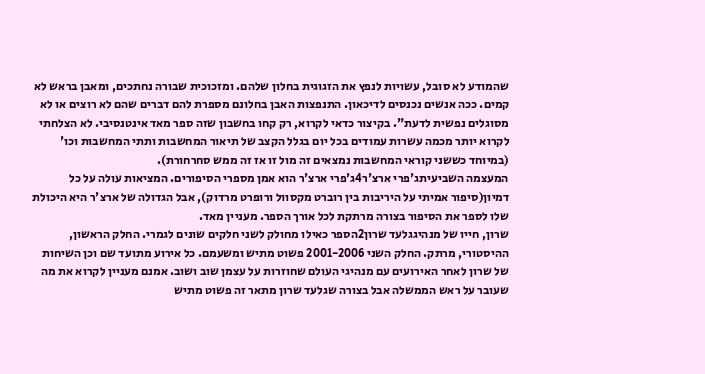שהמודע לא סובל, עשויות לנפץ את הזגוגית בחלון שלהם. ומזכוכית שבורה נחתכים, ומאבן בראש לא קמים. ככה אנשים נכנסים לדיכאון. התנפצות האבן בחלונם מספרת להם דברים שהם לא רוצים או לא מסוגלים נפשית לדעת". בקיצור כדאי לקרוא, רק קחו בחשבון שזה ספר מאד אינטנסיבי. לא הצלחתי לקרוא יותר מכמה עשרות עמודים בכל יום בגלל הקצב של תיאור המחשבות ותתי המחשבות וכו' (במיוחד כששני קוראי המחשבות נמצאים זה מול זו אז זה ממש סחרחורת).
המעצמה השביעיתג'פרי ארצ'ר4ג'פרי ארצ'ר הוא אמן מספרי הסיפורים. המציאות עולה על כל דמיון(סיפור אמיתי על היריבות בין רוברט מקסוול ורופרט מרדוק), אבל הגדולה של ארצ'ר היא היכולת שלו לספר את הסיפור בצורה מרתקת לכל אורך הספר. מעניין מאד.
שרון, חייו של מנהיגגלעד שרון2הספר כאילו מחולק לשני חלקים שונים לגמרי. החלק הראשון, ההיסטורי, מרתק. החלק השני 2001-2006 פשוט מתיש ומשעמם. כל אירוע מתועד שם וכן השיחות של שרון לאחר האירועים עם מנהיגי העולם שחוזרות על עצמן שוב ושוב. אמנם מעניין לקרוא את מה שעובר על ראש הממשלה אבל בצורה שגלעד שרון מתאר זה פשוט מתיש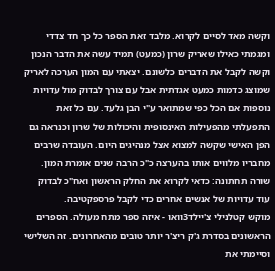וקשה מאד לסיים לקרוא. מלבד זאת הספר כל כך חד צדדי ומגמתי כאילו שאריק שרון (כמעט) תמיד עשה את הדבר הנכון וקשה לקבל את הדברים כלשונם. יצאתי עם המון הערכה לאריק שמוצג כדמות כמעט אגדתית אבל עם צורך לבדוק מול עדויות נוספות אם הכל כפי שמתואר ע"י הבן גלעד. עם כל זאת התפעלתי מהפעילות האינסופית והיכולות של שרון וכנראה גם הפן האישי שקשה למצוא אצל מנהיגים היום. העובדה שרבים מחבריו מלווים אותו בהערצה כ"כ הרבה שנים אומרת המון. שורה תחתונה: כדאי לקרוא את החלק הראשון ואח"כ לבדוק עוד עדויות של אנשים אחרים כדי לקבל פרספקטיבה.
מוקש קטלנילי צ'יילד3וואו - איזה ספר מתח מעולה. הספרים הראשונים בסדרת ג'ק ריצ'ר יותר טובים מהאחרונים. זה השלישי וסיימתי את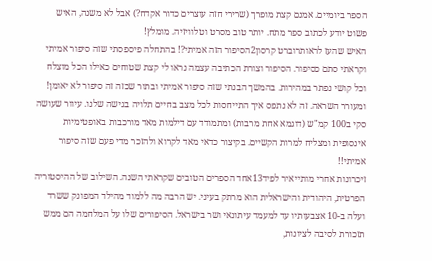הספר ביומיים. אמנם קצת מופרך (שרירי חזה עוצרים כדור אקדח?) אבל לא משנה, האיש פשוט יודע לכתוב ספר מתח. יותר טוב מסרט וטלוויזיה. מומלץ!
האיש שהעז לראותרוברט קרסון2הסיפור הזה אמיתי?! בהתחלה פיספסתי שזה סיפור אמיתי וקראתי סתם כסיפור. הסיפור וצורת הכתיבה עצמה נראו לי קצת שטוחים כאילו הכל מוצלח וכל קושי נפתר במהירות. בהמשך הבנתי שזה סיפור אמיתי ובתור שכזה זה סיפור לא יאומן! ומעורר השראה. זה לא נתפס איך התייחסות לכל מצב בחיים תלויה בגישה שלנו. עיוור שעושה סקי ב100 קמ"ש (דוגמא אחת מרבות) ומתמודד עם דילמות מאד מורכבות באופטימיות אינסופית ומצליח למרות הקשיים. בקיצור כדאי מאד לקרוא ולהזכר מדי פעם שזה סיפור אמיתי!!
זיכרונות אחרי מותייאיר לפיד13אחד הספרים הטובים שקראתי השנה. השילוב של ההיסטוריה הפרטית, היהודית והישראלית הוא מרתק בעיני. יש הרבה מה ללמוד מהילד המפונק ששרד ועלה ב-10 אצבעותיו עד למעמד עיתונאי ושר בישראל. הסיפורים שלו על המלחמה הם ממש תזכורת לסיבה לציונות,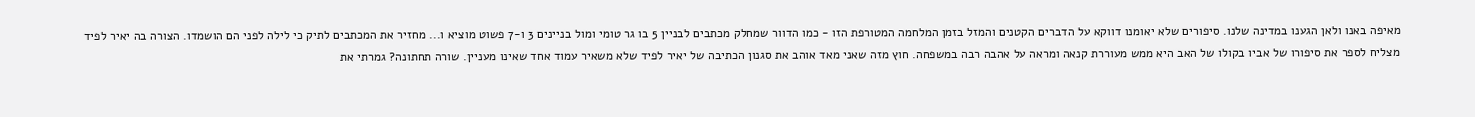מאיפה באנו ולאן הגענו במדינה שלנו. סיפורים שלא יאומנו דווקא על הדברים הקטנים והמזל בזמן המלחמה המטורפת הזו - כמו הדוור שמחלק מכתבים לבניין 5 בו גר טומי ומול בניינים 3 ו-7 פשוט מוציא ו... מחזיר את המכתבים לתיק כי לילה לפני הם הושמדו. הצורה בה יאיר לפיד מצליח לספר את סיפורו של אביו בקולו של האב היא ממש מעוררת קנאה ומראה על אהבה רבה במשפחה. חוץ מזה שאני מאד אוהב את סגנון הכתיבה של יאיר לפיד שלא משאיר עמוד אחד שאינו מעניין. שורה תחתונה? גמרתי את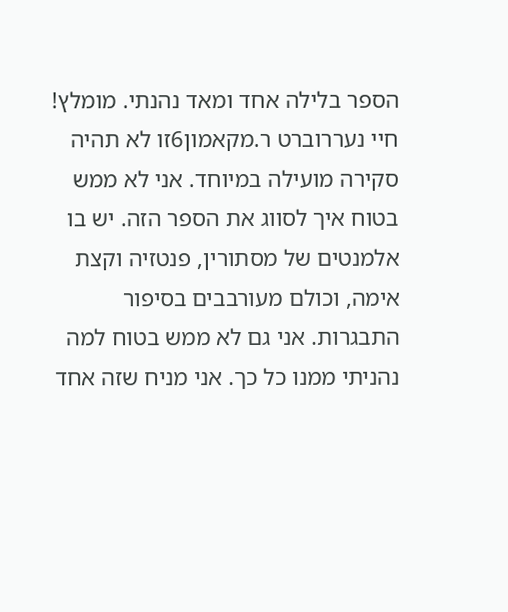הספר בלילה אחד ומאד נהנתי. מומלץ!
חיי נעררוברט ר.מקאמון6זו לא תהיה סקירה מועילה במיוחד. אני לא ממש בטוח איך לסווג את הספר הזה. יש בו אלמנטים של מסתורין, פנטזיה וקצת אימה, וכולם מעורבבים בסיפור התבגרות. אני גם לא ממש בטוח למה נהניתי ממנו כל כך. אני מניח שזה אחד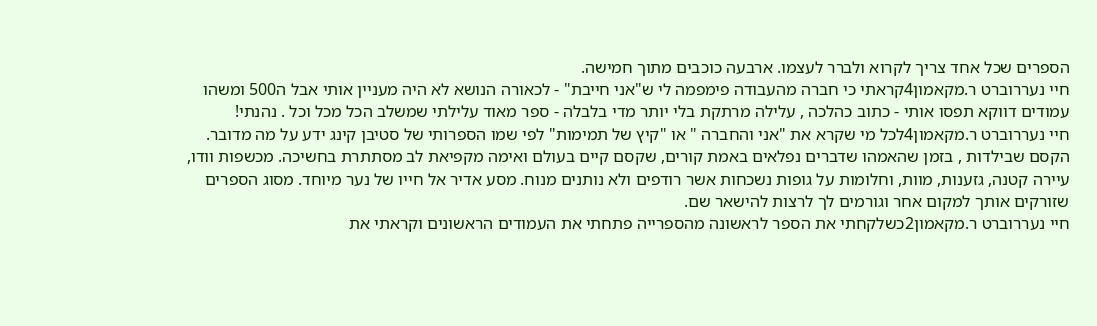הספרים שכל אחד צריך לקרוא ולברר לעצמו. ארבעה כוכבים מתוך חמישה.
חיי נעררוברט ר.מקאמון4קראתי כי חברה מהעבודה פימפמה לי ש"אני חייבת" - לכאורה הנושא לא היה מעניין אותי אבל ה500 ומשהו עמודים דווקא תפסו אותי - כתוב כהלכה , עלילה מרתקת בלי יותר מדי בלבלה - ספר מאוד עלילתי שמשלב הכל מכל וכל . נהנתי!
חיי נעררוברט ר.מקאמון4לכל מי שקרא את "אני והחברה " או "קיץ של תמימות" לפי שמו הספרותי של סטיבן קינג ידע על מה מדובר. הקסם שבילדות , בזמן שהאמהו שדברים נפלאים באמת קורים, שקסם קיים בעולם ואימה מקפיאת לב מסתתרת בחשיכה. מכשפות וודו, עיירה קטנה, גזענות, מוות, וחלומות על גופות נשכחות אשר רודפים ולא נותנים מנוח. מסע אדיר אל חייו של נער מיוחד. מסוג הספרים שזורקים אותך למקום אחר וגורמים לך לרצות להישאר שם.
חיי נעררוברט ר.מקאמון2כשלקחתי את הספר לראשונה מהספרייה פתחתי את העמודים הראשונים וקראתי את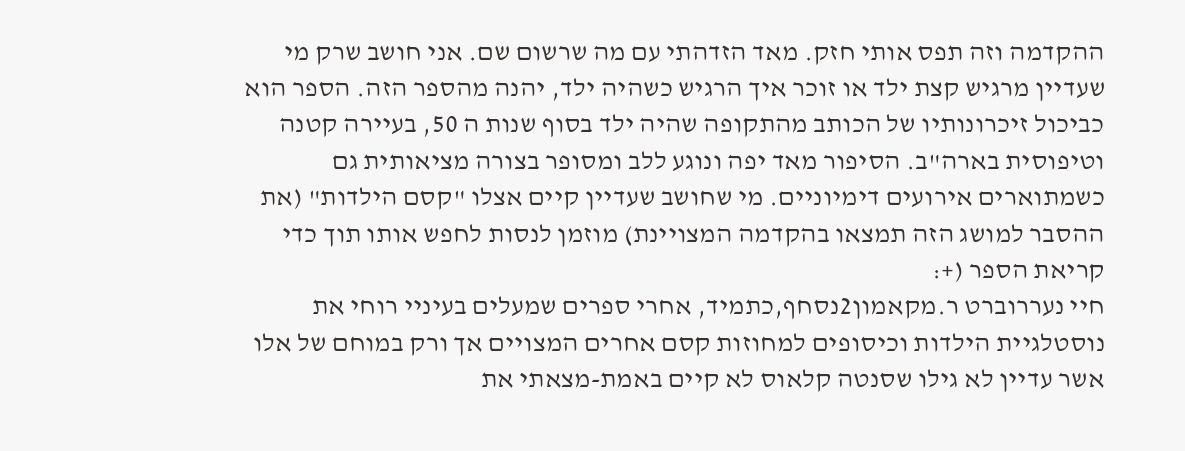ההקדמה וזה תפס אותי חזק. מאד הזדהתי עם מה שרשום שם. אני חושב שרק מי שעדיין מרגיש קצת ילד או זוכר איך הרגיש כשהיה ילד, יהנה מהספר הזה. הספר הוא כביכול זיכרונותיו של הכותב מהתקופה שהיה ילד בסוף שנות ה 50, בעיירה קטנה וטיפוסית בארה"ב. הסיפור מאד יפה ונוגע ללב ומסופר בצורה מציאותית גם כשמתוארים אירועים דימיוניים. מי שחושב שעדיין קיים אצלו "קסם הילדות" (את ההסבר למושג הזה תמצאו בהקדמה המצויינת) מוזמן לנסות לחפש אותו תוך כדי קריאת הספר (+:
חיי נעררוברט ר.מקאמון2נסחף,כתמיד, אחרי ספרים שמעלים בעיניי רוחי את נוסטלגיית הילדות וכיסופים למחוזות קסם אחרים המצויים אך ורק במוחם של אלו אשר עדיין לא גילו שסנטה קלאוס לא קיים באמת-מצאתי את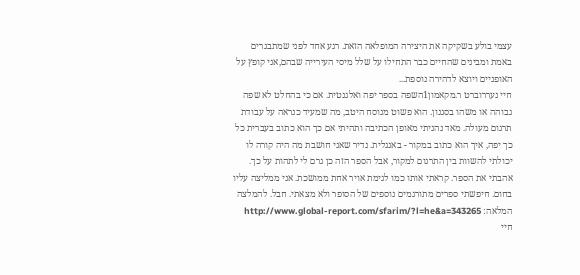עצמי בולע בשקיקה את היצירה המופלאה הזאת. רגע אחד לפני שמתבגרים באמת ומבינים שהחיים כבר התחילו על שלל מיסי העירייה שבהם,אני קופץ על האופניים ויוצא לדהירה נוספת...
חיי נעררוברט ר.מקאמון1השפה בספר יפה ואלגנטית. אם כי בהחלט לא שפה גבוהה או משהו בסגנון. הוא פשוט מנוסח היטב, מה שמעיד כנראה על עבודת תרגום מעולה. מאד נהניתי מאופן הכתיבה ותהיתי אם כך הוא כתוב בעברית כל כך יפה, איך הוא כתוב במקור - באנגלית. נדיר שאני חושבת מה היה קורה לו יכולתי להשוות בין התרגום למקור, אבל הספר הזה כן גרם לי לתהות על כך. אהבתי את הספר. קראתי אותו כמו לגימת אויר אחת ממושכת. אני ממליצה עליו בחום. חיפשתי ספרים מתורגמים נוספים של הסופר ולא מצאתי. חבל. להמלצה המלאה: http://www.global-report.com/sfarim/?l=he&a=343265
חיי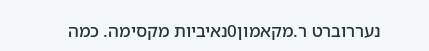נעררוברט ר.מקאמון0נאיביות מקסימה. כמה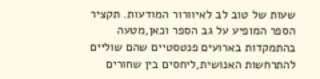שעות של טוב לב לאיוורור המודעות. תקציר הספר המופיע על גב הספר וכאן,מטעה בהתמקדות בארועים פנטסטיים שהם שוליים להתרחשות האנושית,ליחסים בין שחורים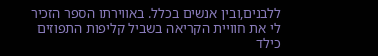ללבנים,ובין אנשים בכלל. באווירתו הספר הזכיר לי את חוויית הקריאה בשביל קליפות התפוזים כילד